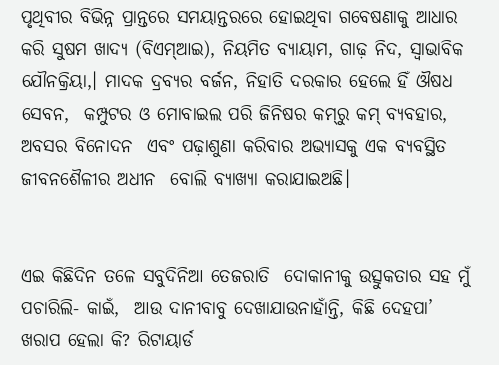ପୃଥିବୀର ବିଭିନ୍ନ ପ୍ରାନ୍ତରେ ସମୟାନ୍ତରରେ ହୋଇଥିବା ଗବେଷଣାକୁ ଆଧାର  କରି ସୁଷମ ଖାଦ୍ୟ (ବିଏମ୍‌ଆଇ), ନିୟମିତ ବ୍ୟାୟାମ, ଗାଢ଼ ନିଦ, ସ୍ୱାଭାବିକ  ଯୌନକ୍ରିୟା,। ମାଦକ ଦ୍ରବ୍ୟର ବର୍ଜନ, ନିହାତି ଦରକାର ହେଲେ ହିଁ ଔଷଧ ସେବନ,  କମ୍ପୁଟର ଓ ମୋବାଇଲ ପରି ଜିନିଷର କମ୍‌ରୁ କମ୍‌ ବ୍ୟବହାର, ଅବସର ବିନୋଦନ  ଏବଂ ପଢ଼ାଶୁଣା କରିବାର ଅଭ୍ୟାସକୁ ଏକ ବ୍ୟବସ୍ଥିତ ଜୀବନଶୈଳୀର ଅଧୀନ  ବୋଲି ବ୍ୟାଖ୍ୟା କରାଯାଇଅଛି।


ଏଇ କିଛିଦିନ ତଳେ ସବୁଦିନିଆ ତେଜରାତି  ଦୋକାନୀକୁ ଉତ୍ସୁକତାର ସହ ମୁଁ ପଚାରିଲି- କାଇଁ,  ଆଉ ଦାନୀବାବୁ ଦେଖାଯାଉନାହାଁନ୍ତି, କିଛି ଦେହପା’  ଖରାପ ହେଲା କି? ରିଟାୟାର୍ଡ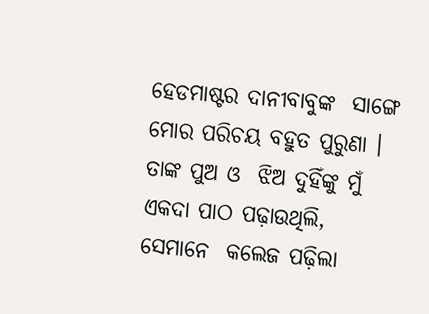ହେଡମାଷ୍ଟର ଦାନୀବାବୁଙ୍କ  ସାଙ୍ଗେ ମୋର ପରିଚୟ ବହୁତ ପୁରୁଣା । ତାଙ୍କ ପୁଅ ଓ  ଝିଅ ଦୁହିଁଙ୍କୁ ମୁଁ ଏକଦା ପାଠ ପଢ଼ାଉଥିଲି, ସେମାନେ  କଲେଜ ପଢ଼ିଲା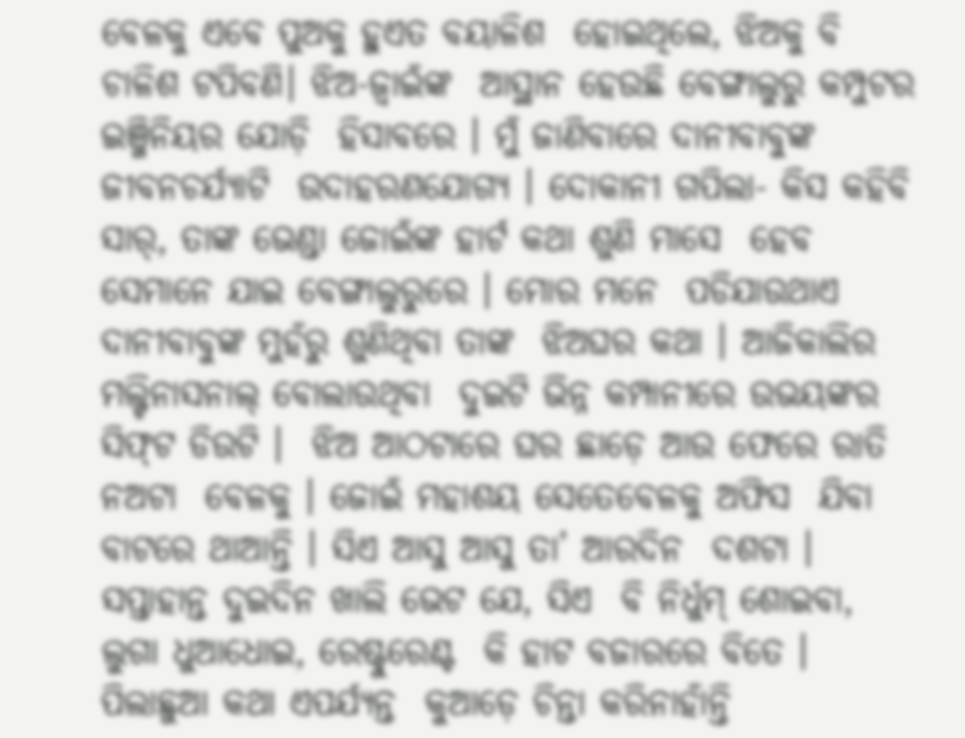ବେଳକୁ ଏବେ ପୁଅକୁ ହୁଏତ ବୟାଳିଶ  ହୋଇଥିଲେ, ଝିଅକୁ ବି ଚାଳିଶ ଟପିବଣି। ଝିଅ-ଜ୍ୱାଇଁଙ୍କ  ଆସ୍ଥାନ ହେଉଛି ବେଙ୍ଗାଲୁରୁ କମ୍ପୁଟର ଇଞ୍ଜିନିୟର ଯୋଡ଼ି  ହିସାବରେ । ମୁଁ ଜାଣିବାରେ ଦାନୀବାବୁଙ୍କ ଜୀବନଚର୍ଯ୍ୟାଟି  ଉଦାହରଣଯୋଗ୍ୟ । ଦୋକାନୀ ଗପିଲା- କିସ କହିବି  ସାର୍‌, ତାଙ୍କ ଭେଣ୍ଡା ଜୋଇଁଙ୍କ ହାର୍ଟ କଥା ଶୁଣି ମାସେ  ହେବ ସେମାନେ ଯାଇ ବେଙ୍ଗାଲୁରୁରେ । ମୋର ମନେ  ପଡିଯାଉଥାଏ ଦାନୀବାବୁଙ୍କ ମୁହଁରୁ ଶୁଣିଥିବା ତାଙ୍କ  ଝିଅଘର କଥା । ଆଜିକାଲିର ମଲ୍ଟିନାସନାଲ୍‌ ବୋଲାଉଥିବା  ଦୁଇଟି ଭିନ୍ନ କମ୍ପାନୀରେ ଉଭୟଙ୍କର ସିଫ୍‌ଟ ଡିଉଟି ।  ଝିଅ ଆଠଟାରେ ଘର ଛାଡ଼େ ଆଉ ଫେରେ ରାତି ନଅଟା  ବେଳକୁ । ଜୋଇଁ ମହାଶୟ ସେତେବେଳକୁ ଅଫିସ  ଯିବା ବାଟରେ ଥାଆନ୍ତି । ସିଏ ଆସୁ ଆସୁ ତା’ ଆରଦିନ  ଦଶଟା । ସପ୍ତାହାନ୍ତ ଦୁଇଦିନ ଖାଲି ଭେଟ ଯେ, ସିଏ  ବି ନିର୍ଧୁମ୍‌ ଶୋଇବା, ଲୁଗା ଧୁଆଧୋଇ, ରେଷ୍ଟୁରେଣ୍ଟ  କି ହାଟ ବଜାରରେ ବିତେ । ପିଲାଛୁଆ କଥା ଏପର୍ଯ୍ୟନ୍ତ  କୁଆଡ଼େ ଚିନ୍ତା କରିନାହାଁନ୍ତି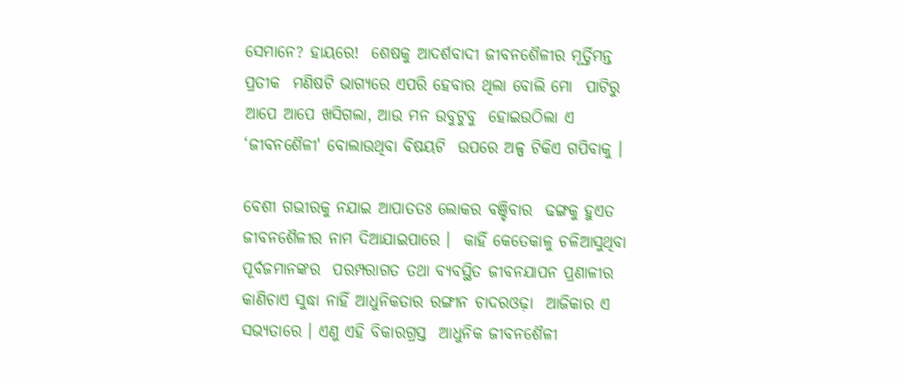ସେମାନେ? ହାୟରେ!  ଶେଷକୁ ଆଦର୍ଶବାଦୀ ଜୀବନଶୈଳୀର ମୂର୍ତ୍ତିମନ୍ତ ପ୍ରତୀକ  ମଣିଷଟି ଭାଗ୍ୟରେ ଏପରି ହେବାର ଥିଲା ବୋଲି ମୋ  ପାଟିରୁ ଆପେ ଆପେ ଖସିଗଲା, ଆଉ ମନ ଉବୁଟୁବୁ  ହୋଇଉଠିଲା ଏ ‘ଜୀବନଶୈଳୀ' ବୋଲାଉଥିବା ବିଷୟଟି  ଉପରେ ଅଳ୍ପ ଟିକିଏ ଗପିବାକୁ ।

ବେଶୀ ଗଭୀରକୁ ନଯାଇ ଆପାତତଃ ଲୋକର ବଞ୍ଚିବାର  ଢଙ୍ଗକୁ ହୁଏତ ଜୀବନଶୈଳୀର ନାମ ଦିଆଯାଇପାରେ ।  କାହିଁ କେତେକାଳୁ ଚଳିଆସୁଥିବା ପୂର୍ବଜମାନଙ୍କର  ପରମ୍ପରାଗତ ତଥା ବ୍ୟବସ୍ଥିତ ଜୀବନଯାପନ ପ୍ରଣାଳୀର  କାଣିଚାଏ ସୁଦ୍ଧା ନାହିଁ ଆଧୁନିକତାର ରଙ୍ଗୀନ ଚାଦରଓଢ଼ା  ଆଜିକାର ଏ ସଭ୍ୟତାରେ । ଏଣୁ ଏହି ବିକାରଗ୍ରସ୍ତ  ଆଧୁନିକ ଜୀବନଶୈଳୀ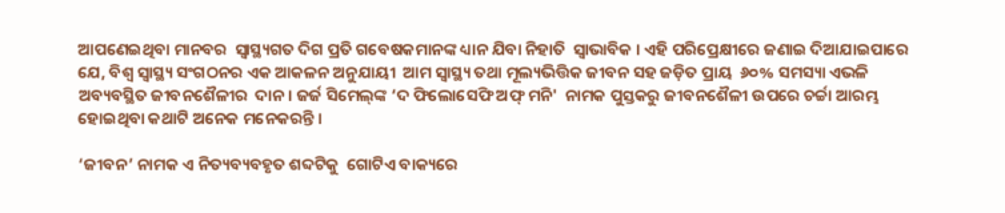ଆପଣେଇଥିବା ମାନବର  ସ୍ୱାସ୍ଥ୍ୟଗତ ଦିଗ ପ୍ରତି ଗବେଷକମାନଙ୍କ ଧ୍ୟାନ ଯିବା ନିହାତି  ସ୍ୱାଭାବିକ । ଏହି ପରିପ୍ରେକ୍ଷୀରେ ଜଣାଇ ଦିଆଯାଇପାରେ  ଯେ, ବିଶ୍ୱ ସ୍ୱାସ୍ଥ୍ୟ ସଂଗଠନର ଏକ ଆକଳନ ଅନୁଯାୟୀ  ଆମ ସ୍ୱାସ୍ଥ୍ୟ ତଥା ମୂଲ୍ୟଭିତ୍ତିକ ଜୀବନ ସହ ଜଡ଼ିତ ପ୍ରାୟ  ୬୦% ସମସ୍ୟା ଏଭଳି ଅବ୍ୟବସ୍ଥିତ ଜୀବନଶୈଳୀର  ଦାନ। ଜର୍ଜ ସିମେଲ୍‌ଙ୍କ ‘ଦ ଫିଲୋସେଫି ଅଫ୍‌ ମନି'  ନାମକ ପୁସ୍ତକରୁ ଜୀବନଶୈଳୀ ଉପରେ ଚର୍ଚ୍ଚା ଆରମ୍ଭ  ହୋଇଥିବା କଥାଟି ଅନେକ ମନେକରନ୍ତି ।

‘ଜୀବନ’ ନାମକ ଏ ନିତ୍ୟବ୍ୟବହୃତ ଶବ୍ଦଟିକୁ  ଗୋଟିଏ ବାକ୍ୟରେ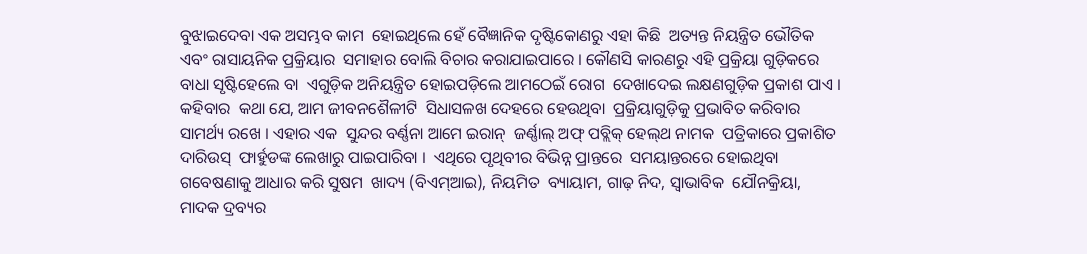ବୁଝାଇଦେବା ଏକ ଅସମ୍ଭବ କାମ  ହୋଇଥିଲେ ହେଁ ବୈଜ୍ଞାନିକ ଦୃଷ୍ଟିକୋଣରୁ ଏହା କିଛି  ଅତ୍ୟନ୍ତ ନିୟନ୍ତ୍ରିତ ଭୌତିକ ଏବଂ ରାସାୟନିକ ପ୍ରକ୍ରିୟାର  ସମାହାର ବୋଲି ବିଚାର କରାଯାଇପାରେ । କୌଣସି କାରଣରୁ ଏହି ପ୍ରକ୍ରିୟା ଗୁଡ଼ିକରେ ବାଧା ସୃଷ୍ଟିହେଲେ ବା  ଏଗୁଡ଼ିକ ଅନିୟନ୍ତ୍ରିତ ହୋଇପଡ଼ିଲେ ଆମଠେଇଁ ରୋଗ  ଦେଖାଦେଇ ଲକ୍ଷଣଗୁଡ଼ିକ ପ୍ରକାଶ ପାଏ । କହିବାର  କଥା ଯେ, ଆମ ଜୀବନଶୈଳୀଟି  ସିଧାସଳଖ ଦେହରେ ହେଉଥିବା  ପ୍ରକ୍ରିୟାଗୁଡ଼ିକୁ ପ୍ରଭାବିତ କରିବାର  ସାମର୍ଥ୍ୟ ରଖେ । ଏହାର ଏକ  ସୁନ୍ଦର ବର୍ଣ୍ଣନା ଆମେ ଇରାନ୍‌  ଜର୍ଣ୍ଣାଲ୍‌ ଅଫ୍‌ ପବ୍ଲିକ୍‌ ହେଲ୍‌ଥ ନାମକ  ପତ୍ରିକାରେ ପ୍ରକାଶିତ ଦାରିଉସ୍‌  ଫାର୍ହୁଡଙ୍କ ଲେଖାରୁ ପାଇପାରିବା ।  ଏଥିରେ ପୃଥିବୀର ବିଭିନ୍ନ ପ୍ରାନ୍ତରେ  ସମୟାନ୍ତରରେ ହୋଇଥିବା  ଗବେଷଣାକୁ ଆଧାର କରି ସୁଷମ  ଖାଦ୍ୟ (ବିଏମ୍‌ଆଇ), ନିୟମିତ  ବ୍ୟାୟାମ, ଗାଢ଼ ନିଦ, ସ୍ୱାଭାବିକ  ଯୌନକ୍ରିୟା, ମାଦକ ଦ୍ରବ୍ୟର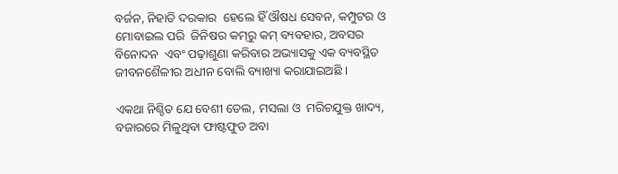ବର୍ଜନ, ନିହାତି ଦରକାର  ହେଲେ ହିଁ ଔଷଧ ସେବନ, କମ୍ପୁଟର ଓ ମୋବାଇଲ ପରି  ଜିନିଷର କମ୍‌ରୁ କମ୍‌ ବ୍ୟବହାର, ଅବସର ବିନୋଦନ  ଏବଂ ପଢ଼ାଶୁଣା କରିବାର ଅଭ୍ୟାସକୁ ଏକ ବ୍ୟବସ୍ଥିତ  ଜୀବନଶୈଳୀର ଅଧୀନ ବୋଲି ବ୍ୟାଖ୍ୟା କରାଯାଇଅଛି ।

ଏକଥା ନିଶ୍ଚିତ ଯେ ବେଶୀ ତେଲ, ମସଲା ଓ  ମରିଚଯୁକ୍ତ ଖାଦ୍ୟ, ବଜାରରେ ମିଳୁଥିବା ଫାଷ୍ଟଫୁଡ ଅବା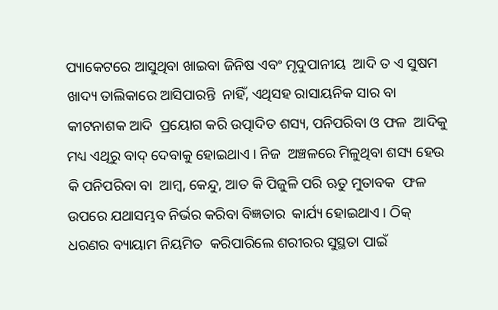ପ୍ୟାକେଟରେ ଆସୁଥିବା ଖାଇବା ଜିନିଷ ଏବଂ ମୃଦୁପାନୀୟ  ଆଦି ତ ଏ ସୁଷମ ଖାଦ୍ୟ ତାଲିକାରେ ଆସିପାରନ୍ତି  ନାହିଁ, ଏଥିସହ ରାସାୟନିକ ସାର ବା କୀଟନାଶକ ଆଦି  ପ୍ରୟୋଗ କରି ଉତ୍ପାଦିତ ଶସ୍ୟ, ପନିପରିବା ଓ ଫଳ  ଆଦିକୁ ମଧ୍ୟ ଏଥିରୁ ବାଦ୍‌ ଦେବାକୁ ହୋଇଥାଏ । ନିଜ  ଅଞ୍ଚଳରେ ମିଳୁଥିବା ଶସ୍ୟ ହେଉ କି ପନିପରିବା ବା  ଆମ୍ବ, କେନ୍ଦୁ, ଆତ କି ପିଜୁଳି ପରି ଋତୁ ମୁତାବକ  ଫଳ ଉପରେ ଯଥାସମ୍ଭବ ନିର୍ଭର କରିବା ବିଜ୍ଞତାର  କାର୍ଯ୍ୟ ହୋଇଥାଏ । ଠିକ୍‌ ଧରଣର ବ୍ୟାୟାମ ନିୟମିତ  କରିପାରିଲେ ଶରୀରର ସୁସ୍ଥତା ପାଇଁ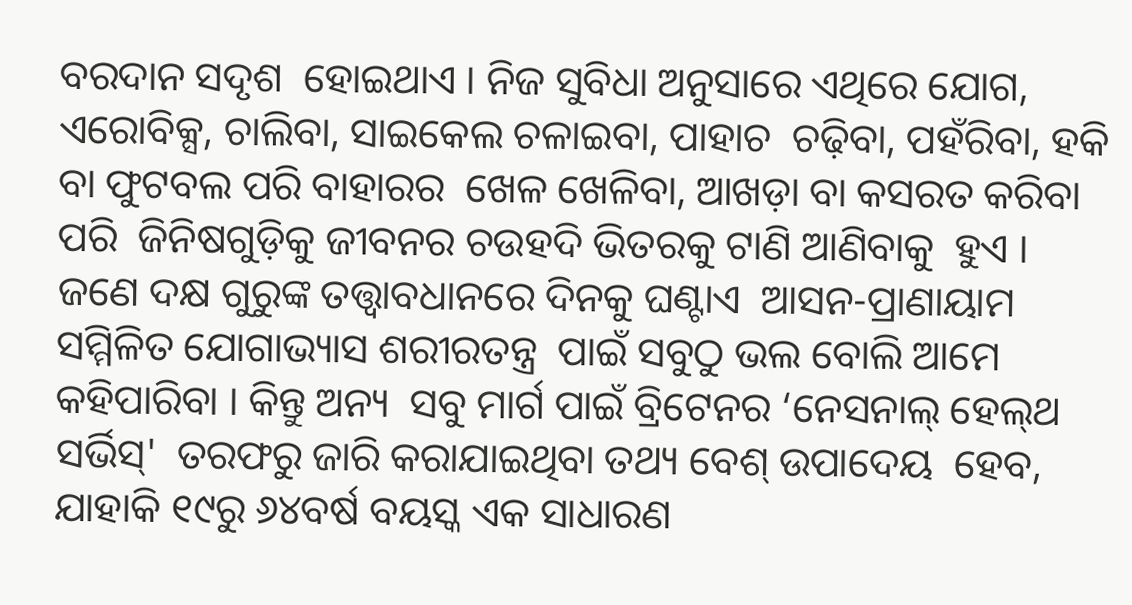ବରଦାନ ସଦୃଶ  ହୋଇଥାଏ । ନିଜ ସୁବିଧା ଅନୁସାରେ ଏଥିରେ ଯୋଗ,  ଏରୋବିକ୍ସ, ଚାଲିବା, ସାଇକେଲ ଚଳାଇବା, ପାହାଚ  ଚଢ଼ିବା, ପହଁରିବା, ହକି ବା ଫୁଟବଲ ପରି ବାହାରର  ଖେଳ ଖେଳିବା, ଆଖଡ଼ା ବା କସରତ କରିବା ପରି  ଜିନିଷଗୁଡ଼ିକୁ ଜୀବନର ଚଉହଦି ଭିତରକୁ ଟାଣି ଆଣିବାକୁ  ହୁଏ । ଜଣେ ଦକ୍ଷ ଗୁରୁଙ୍କ ତତ୍ତ୍ୱାବଧାନରେ ଦିନକୁ ଘଣ୍ଟାଏ  ଆସନ-ପ୍ରାଣାୟାମ ସମ୍ମିଳିତ ଯୋଗାଭ୍ୟାସ ଶରୀରତନ୍ତ୍ର  ପାଇଁ ସବୁଠୁ ଭଲ ବୋଲି ଆମେ କହିପାରିବା । କିନ୍ତୁ ଅନ୍ୟ  ସବୁ ମାର୍ଗ ପାଇଁ ବ୍ରିଟେନର ‘ନେସନାଲ୍‌ ହେଲ୍‌ଥ ସର୍ଭିସ୍‌'  ତରଫରୁ ଜାରି କରାଯାଇଥିବା ତଥ୍ୟ ବେଶ୍‌ ଉପାଦେୟ  ହେବ, ଯାହାକି ୧୯ରୁ ୬୪ବର୍ଷ ବୟସ୍କ ଏକ ସାଧାରଣ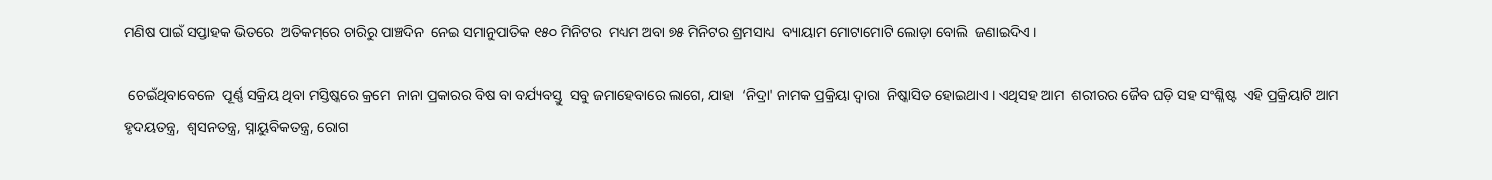ମଣିଷ ପାଇଁ ସପ୍ତାହକ ଭିତରେ  ଅତିକମ୍‌ରେ ଚାରିରୁ ପାଞ୍ଚଦିନ  ନେଇ ସମାନୁପାତିକ ୧୫୦ ମିନିଟର  ମଧ୍ୟମ ଅବା ୭୫ ମିନିଟର ଶ୍ରମସାଧ୍ୟ  ବ୍ୟାୟାମ ମୋଟାମୋଟି ଲୋଡ଼ା ବୋଲି  ଜଣାଇଦିଏ ।

 ଚେଇଁଥିବାବେଳେ  ପୂର୍ଣ୍ଣ ସକ୍ରିୟ ଥିବା ମସ୍ତିଷ୍କରେ କ୍ରମେ  ନାନା ପ୍ରକାରର ବିଷ ବା ବର୍ଯ୍ୟବସ୍ତୁ  ସବୁ ଜମାହେବାରେ ଲାଗେ, ଯାହା  ‘ନିଦ୍ରା' ନାମକ ପ୍ରକ୍ରିୟା ଦ୍ୱାରା  ନିଷ୍କାସିତ ହୋଇଥାଏ । ଏଥିସହ ଆମ  ଶରୀରର ଜୈବ ଘଡ଼ି ସହ ସଂଶ୍ଳିଷ୍ଟ  ଏହି ପ୍ରକ୍ରିୟାଟି ଆମ ହୃଦୟତନ୍ତ୍ର,  ଶ୍ୱସନତନ୍ତ୍ର, ସ୍ନାୟୁବିକତନ୍ତ୍ର, ରୋଗ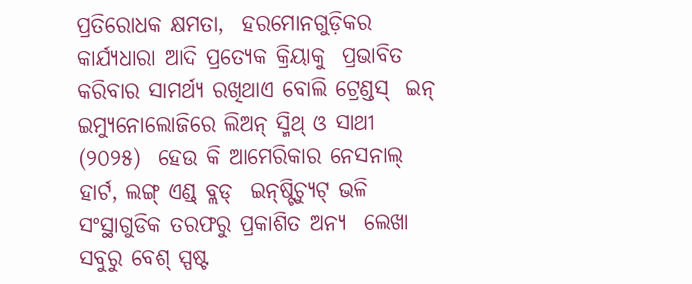ପ୍ରତିରୋଧକ କ୍ଷମତା,  ହରମୋନଗୁଡ଼ିକର କାର୍ଯ୍ୟଧାରା ଆଦି ପ୍ରତ୍ୟେକ କ୍ରିୟାକୁ  ପ୍ରଭାବିତ କରିବାର ସାମର୍ଥ୍ୟ ରଖିଥାଏ ବୋଲି ଟ୍ରେଣ୍ଡସ୍‌  ଇନ୍‌ ଇମ୍ୟୁନୋଲୋଜିରେ ଲିଅନ୍‌ ସ୍ମିଥ୍‌ ଓ ସାଥୀ (୨୦୨୫)  ହେଉ କି ଆମେରିକାର ନେସନାଲ୍‌ ହାର୍ଟ, ଲଙ୍ଗ୍‌ ଏଣ୍ଡ୍‌ ବ୍ଲଡ୍‌  ଇନ୍‌ଷ୍ଟିଚ୍ୟୁଟ୍‌ ଭଳି ସଂସ୍ଥାଗୁଡିକ ତରଫରୁ ପ୍ରକାଶିତ ଅନ୍ୟ  ଲେଖା ସବୁରୁ ବେଶ୍‌ ସ୍ପଷ୍ଟ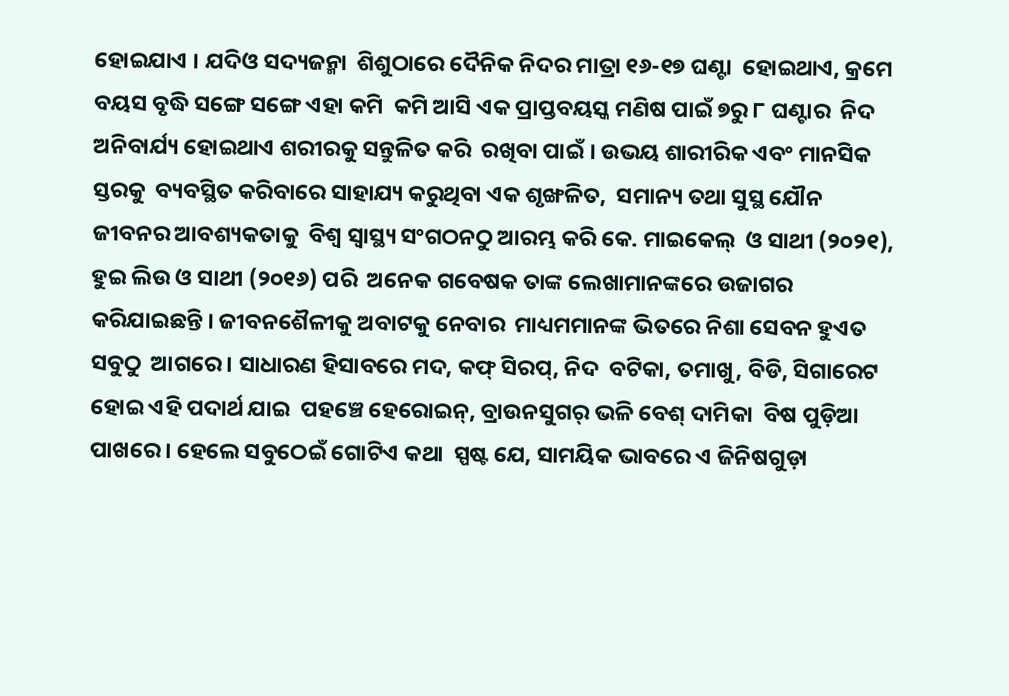ହୋଇଯାଏ । ଯଦିଓ ସଦ୍ୟଜନ୍ମା  ଶିଶୁଠାରେ ଦୈନିକ ନିଦର ମାତ୍ରା ୧୬-୧୭ ଘଣ୍ଟା  ହୋଇଥାଏ, କ୍ରମେ ବୟସ ବୃଦ୍ଧି ସଙ୍ଗେ ସଙ୍ଗେ ଏହା କମି  କମି ଆସି ଏକ ପ୍ରାପ୍ତବୟସ୍କ ମଣିଷ ପାଇଁ ୭ରୁ ୮ ଘଣ୍ଟାର  ନିଦ ଅନିବାର୍ଯ୍ୟ ହୋଇଥାଏ ଶରୀରକୁ ସନ୍ତୁଳିତ କରି  ରଖିବା ପାଇଁ । ଉଭୟ ଶାରୀରିକ ଏବଂ ମାନସିକ ସ୍ତରକୁ  ବ୍ୟବସ୍ଥିତ କରିବାରେ ସାହାଯ୍ୟ କରୁଥିବା ଏକ ଶୃଙ୍ଖଳିତ,  ସମାନ୍ୟ ତଥା ସୁସ୍ଥ ଯୌନ ଜୀବନର ଆବଶ୍ୟକତାକୁ  ବିଶ୍ୱ ସ୍ୱାସ୍ଥ୍ୟ ସଂଗଠନଠୁ ଆରମ୍ଭ କରି କେ. ମାଇକେଲ୍‌  ଓ ସାଥୀ (୨୦୨୧), ହୁଇ ଲିଉ ଓ ସାଥୀ (୨୦୧୬) ପରି  ଅନେକ ଗବେଷକ ତାଙ୍କ ଲେଖାମାନଙ୍କରେ ଉଜାଗର  କରିଯାଇଛନ୍ତି । ଜୀବନଶୈଳୀକୁ ଅବାଟକୁ ନେବାର  ମାଧ୍ୟମମାନଙ୍କ ଭିତରେ ନିଶା ସେବନ ହୁଏତ ସବୁଠୁ  ଆଗରେ । ସାଧାରଣ ହିସାବରେ ମଦ, କଫ୍‌ ସିରପ୍‌, ନିଦ  ବଟିକା, ତମାଖୁ, ବିଡି, ସିଗାରେଟ ହୋଇ ଏହି ପଦାର୍ଥ ଯାଇ  ପହଞ୍ଚେ ହେରୋଇନ୍‌, ବ୍ରାଉନସୁଗର୍‌ ଭଳି ବେଶ୍‌ ଦାମିକା  ବିଷ ପୁଡ଼ିଆ ପାଖରେ । ହେଲେ ସବୁଠେଇଁ ଗୋଟିଏ କଥା  ସ୍ପଷ୍ଟ ଯେ, ସାମୟିକ ଭାବରେ ଏ ଜିନିଷଗୁଡ଼ା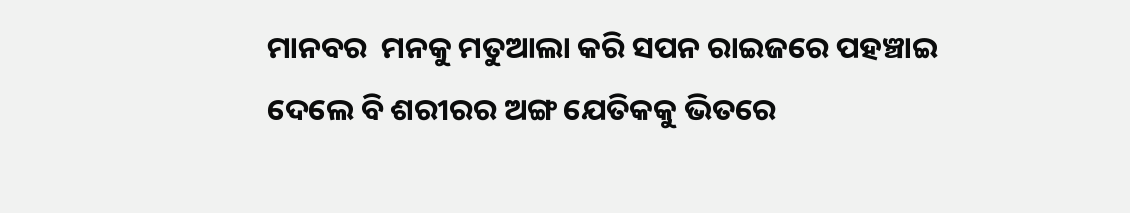ମାନବର  ମନକୁ ମତୁଆଲା କରି ସପନ ରାଇଜରେ ପହଞ୍ଚାଇ  ଦେଲେ ବି ଶରୀରର ଅଙ୍ଗ ଯେତିକକୁ ଭିତରେ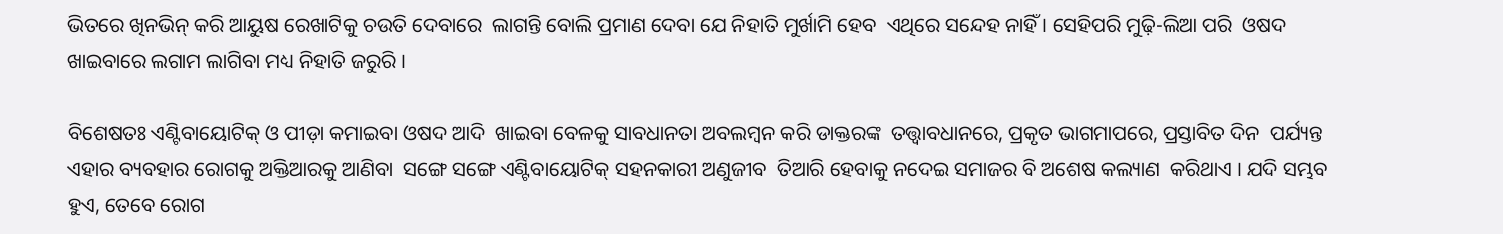ଭିତରେ ଖିନଭିନ୍‌ କରି ଆୟୁଷ ରେଖାଟିକୁ ଚଉତି ଦେବାରେ  ଲାଗନ୍ତି ବୋଲି ପ୍ରମାଣ ଦେବା ଯେ ନିହାତି ମୁର୍ଖାମି ହେବ  ଏଥିରେ ସନ୍ଦେହ ନାହିଁ । ସେହିପରି ମୁଢ଼ି-ଲିଆ ପରି  ଓଷଦ ଖାଇବାରେ ଲଗାମ ଲାଗିବା ମଧ୍ୟ ନିହାତି ଜରୁରି ।

ବିଶେଷତଃ ଏଣ୍ଟିବାୟୋଟିକ୍‌ ଓ ପୀଡ଼ା କମାଇବା ଓଷଦ ଆଦି  ଖାଇବା ବେଳକୁ ସାବଧାନତା ଅବଲମ୍ବନ କରି ଡାକ୍ତରଙ୍କ  ତତ୍ତ୍ୱାବଧାନରେ, ପ୍ରକୃତ ଭାଗମାପରେ, ପ୍ରସ୍ତାବିତ ଦିନ  ପର୍ଯ୍ୟନ୍ତ ଏହାର ବ୍ୟବହାର ରୋଗକୁ ଅକ୍ତିଆରକୁ ଆଣିବା  ସଙ୍ଗେ ସଙ୍ଗେ ଏଣ୍ଟିବାୟୋଟିକ୍‌ ସହନକାରୀ ଅଣୁଜୀବ  ତିଆରି ହେବାକୁ ନଦେଇ ସମାଜର ବି ଅଶେଷ କଲ୍ୟାଣ  କରିଥାଏ । ଯଦି ସମ୍ଭବ ହୁଏ, ତେବେ ରୋଗ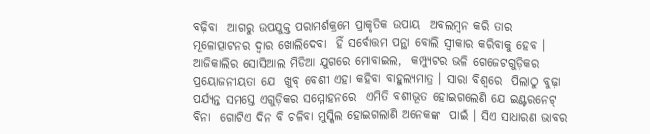ବଢ଼ିବା  ଆଗରୁ ଉପଯୁକ୍ତ ପରାମର୍ଶକ୍ରମେ ପ୍ରାକୃତିକ ଉପାୟ  ଅବଲମ୍ବନ କରି ତାର ମୂଳୋତ୍ପାଟନର ଦ୍ୱାର ଖୋଲିଦେବା  ହିଁ ସର୍ବୋତ୍ତମ ପନ୍ଥା ବୋଲି ସ୍ୱୀକାର କରିବାକୁ ହେବ ।  ଆଜିକାଲିର ସୋସିଆଲ ମିଡିଆ ଯୁଗରେ ମୋବାଇଲ,  କମ୍ପ୍ୟୁଟର ଭଳି ଗେଜେଟଗୁଡ଼ିକର ପ୍ରୟୋଜନୀୟତା ଯେ  ଖୁବ୍‌ ବେଶୀ ଏହା କହିବା ବାହୁଲ୍ୟମାତ୍ର । ସାରା ବିଶ୍ୱରେ  ପିଲାଠୁ ବୁଢ଼ା ପର୍ଯ୍ୟନ୍ତ ସମସ୍ତେ ଏଗୁଡ଼ିକର ସମ୍ମୋହନରେ  ଏମିତି ବଶୀଭୂତ ହୋଇଗଲେଣି ଯେ ଇଣ୍ଟରନେଟ୍‌ ବିନା  ଗୋଟିଏ ଦିନ ବି ଚଳିବା ମୁସ୍କିଲ ହୋଇଗଲାଣି ଅନେକଙ୍କ  ପାଇଁ । ସିଏ ସାଧାରଣ ଭାବର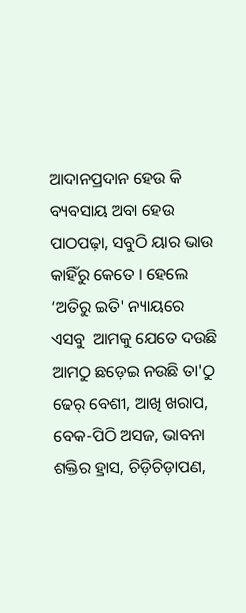ଆଦାନପ୍ରଦାନ ହେଉ କି  ବ୍ୟବସାୟ ଅବା ହେଉ ପାଠପଢ଼ା, ସବୁଠି ୟାର ଭାଉ  କାହିଁରୁ କେତେ । ହେଲେ ‘ଅତିରୁ ଇତି' ନ୍ୟାୟରେ ଏସବୁ  ଆମକୁ ଯେତେ ଦଉଛି ଆମଠୁ ଛଡ଼େଇ ନଉଛି ତା'ଠୁ  ଢେର୍‌ ବେଶୀ, ଆଖି ଖରାପ, ବେକ-ପିଠି ଅସଜ, ଭାବନା  ଶକ୍ତିର ହ୍ରାସ, ଚିଡ଼ିଚିଡ଼ାପଣ,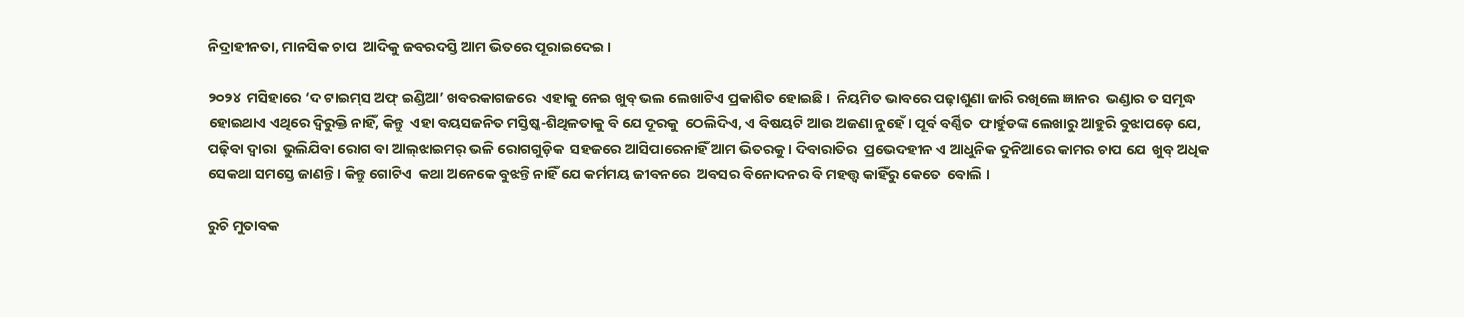ନିଦ୍ରାହୀନତା, ମାନସିକ ଚାପ  ଆଦିକୁ ଜବରଦସ୍ତି ଆମ ଭିତରେ ପୂରାଇଦେଇ ।

୨୦୨୪  ମସିହାରେ ‘ଦ ଟାଇମ୍‌ସ ଅଫ୍‌ ଇଣ୍ଡିଆ’ ଖବରକାଗଜରେ  ଏହାକୁ ନେଇ ଖୁବ୍‌ ଭଲ ଲେଖାଟିଏ ପ୍ରକାଶିତ ହୋଇଛି ।  ନିୟମିତ ଭାବରେ ପଢ଼ାଶୁଣା ଜାରି ରଖିଲେ ଜ୍ଞାନର  ଭଣ୍ଡାର ତ ସମୃଦ୍ଧ ହୋଇଥାଏ ଏଥିରେ ଦ୍ୱିରୁକ୍ତି ନାହିଁ, କିନ୍ତୁ  ଏହା ବୟସଜନିତ ମସ୍ତିଷ୍କ-ଶିଥିଳତାକୁ ବି ଯେ ଦୂରକୁ  ଠେଲିଦିଏ, ଏ ବିଷୟଟି ଆଉ ଅଜଣା ନୁହେଁ । ପୂର୍ବ ବର୍ଣ୍ଣିତ  ଫାର୍ହୁଡଙ୍କ ଲେଖାରୁ ଆହୁରି ବୁଝାପଡ଼େ ଯେ, ପଢ଼ିବା ଦ୍ୱାରା  ଭୁଲିଯିବା ରୋଗ ବା ଆଲ୍‌ଝାଇମର୍‌ ଭଳି ରୋଗଗୁଡ଼ିକ  ସହଜରେ ଆସିପାରେନାହିଁ ଆମ ଭିତରକୁ । ଦିବାରାତିର  ପ୍ରଭେଦହୀନ ଏ ଆଧୁନିକ ଦୁନିଆରେ କାମର ଚାପ ଯେ  ଖୁବ୍‌ ଅଧିକ ସେକଥା ସମସ୍ତେ ଜାଣନ୍ତି । କିନ୍ତୁ ଗୋଟିଏ  କଥା ଅନେକେ ବୁଝନ୍ତି ନାହିଁ ଯେ କର୍ମମୟ ଜୀବନରେ  ଅବସର ବିନୋଦନର ବି ମହତ୍ତ୍ୱ କାହିଁରୁ କେତେ  ବୋଲି ।

ରୁଚି ମୁତାବକ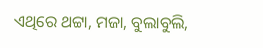ଏଥିରେ ଥଟ୍ଟା, ମଜା, ବୁଲାବୁଲି,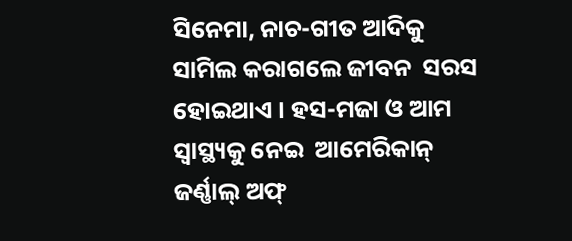ସିନେମା, ନାଚ-ଗୀତ ଆଦିକୁ ସାମିଲ କରାଗଲେ ଜୀବନ  ସରସ ହୋଇଥାଏ । ହସ-ମଜା ଓ ଆମ ସ୍ୱାସ୍ଥ୍ୟକୁ ନେଇ  ଆମେରିକାନ୍‌ ଜର୍ଣ୍ଣାଲ୍‌ ଅଫ୍‌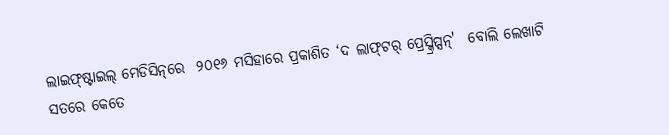ଲାଇଫ୍‌ଷ୍ଟାଇଲ୍‌ ମେଡିସିନ୍‌ରେ  ୨୦୧୬ ମସିହାରେ ପ୍ରକାଶିତ ‘ଦ ଲାଫ୍‌ଟର୍‌ ପ୍ରେସ୍କ୍ରିପ୍ସନ୍‌'  ବୋଲି ଲେଖାଟି ସତରେ କେତେ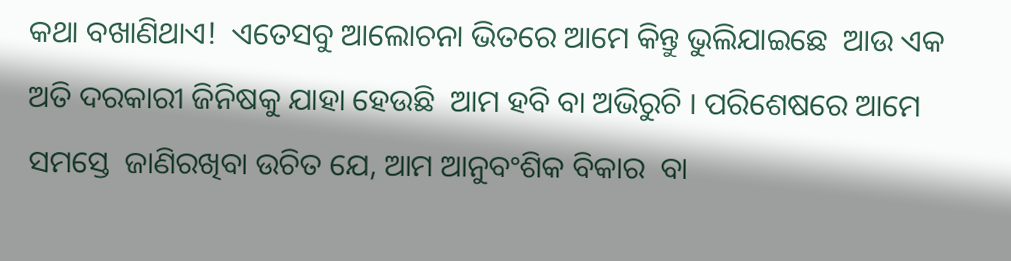କଥା ବଖାଣିଥାଏ!  ଏତେସବୁ ଆଲୋଚନା ଭିତରେ ଆମେ କିନ୍ତୁ ଭୁଲିଯାଇଛେ  ଆଉ ଏକ ଅତି ଦରକାରୀ ଜିନିଷକୁ ଯାହା ହେଉଛି  ଆମ ହବି ବା ଅଭିରୁଚି । ପରିଶେଷରେ ଆମେ ସମସ୍ତେ  ଜାଣିରଖିବା ଉଚିତ ଯେ, ଆମ ଆନୁବଂଶିକ ବିକାର  ବା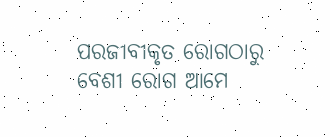ପରଜୀବୀକୃତ ରୋଗଠାରୁ ବେଶୀ ରୋଗ ଆମେ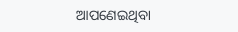ଆପଣେଇଥିବା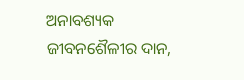ଅନାବଶ୍ୟକ ଜୀବନଶୈଳୀର ଦାନ,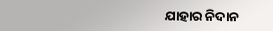ଯାହାର ନିଦାନ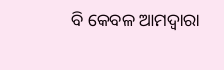ବି କେବଳ ଆମଦ୍ୱାରା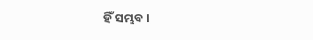ହିଁ ସମ୍ଭବ ।